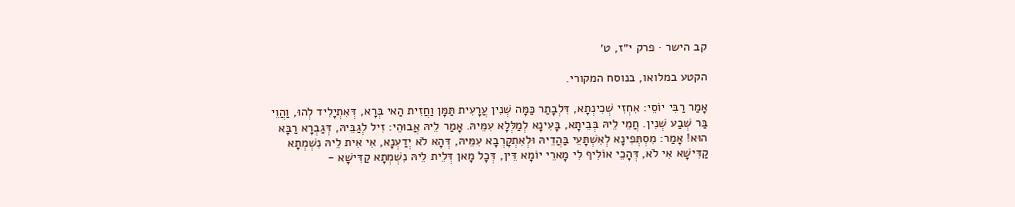קב הישר · פרק י״ז, ט׳

הקטע במלואו, בנוסח המקורי.

אָמַר רַבִּי יוֹסֵי: אִחְזִי שְׁכִינְתָא, דִּלְבָתַר כַּמָּה שְׁנִין עֲרָעִית תַּמָּן וַחֲזִית הַאי בְּרָא, דְּאִתְיָלִיד לְהוּ, וַהֲוֵי בַּר שְׁבַע שְׁנִין. חֲמֵי לֵיהּ בְּבֵיתָא, בָּעִינָא לְמַלְּלָא עִמֵּיהּ. אָמַר לֵיהּ אֲבוּהֵי: זִיל לְגַבֵּיהּ, דְּגַבְרָא רַבָּא הוּא! אָמַר: מִסְתְּפִינָא לְאִשְׁתָּעֵי בַּהֲדֵיהּ וּלְאִתְקָרְבָא עִמֵּיהּ, דְּהָא לֹא יְדַעְנָא, אִי אִית לֵיהּ נִשְׁמְתָא קַדִּישָׁא אִי לֹא, דְּהָכֵי אוֹלִיף לִי מָארֵי יוֹמָא דֵּין, דְּכָל מָאן דְּלֵית לֵיהּ נִשְׁמְתָא קַדִּישָׁא -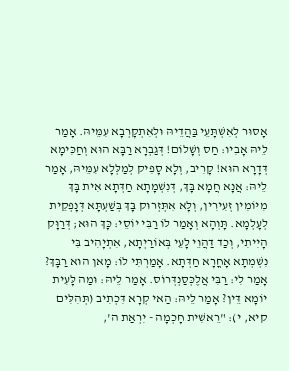אָסוּר לְאִשְׁתָּעֵי בַּהֲדֵיהּ וּלְאִתְקָרְבָא עִמֵּיהּ. אָמַר לֵיהּ אָבִיו: חַס וְשָׁלוֹם! דְּגַבְרָא רַבָּא הוּא וְחַכִּימָא דְּדָרָא הוּא! קָרִיב, וְלָא סָפִיק לְמַלְּלָא עִמֵּיהּ, אָמַר לֵיהּ: אֲנָא חֲמָא בָּךְ, דְּנִשְׁמָתָא חַדְּתָא אִית בָּךְ מִיּוֹמִין זְעִירִין, וְלָא אִתְּזְרוּק בָּךְ בְּשַׁעְתָּא דְּנָפְקֵית לְעָלְמָא. תָּוְהָא וְאָמַר לוֹ רַבִּי יוֹסֵי: כָּךְ הוּא; דְּרַוָּק הָיִיתִי, וְכַד דַּהֲוֵי לָעֵי בְּאוֹרַיְתָא, אִתְיָהִיב בִּי נִשְׁמְתָא אָחֳרָא חַדְּתָא. אָמַרְתִּי לוֹ: מָאן הוּא רַבָּךְ? אָמַר לִי: רַבִּי אֲלֶכְּסַנְדְּרוֹס. אָמַר לֵיהּ: וּמַה לָּעִית יוֹמָא דֵּין? אָמַר לֵיהּ: הַאי קְרָא דִּכְתִיב (תְּהִלִּים קיא, י): "רֵאשִׁית חָכְמָה - יִרְאַת ה',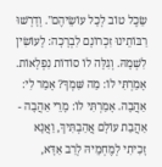שֵׂכֶל טוֹב לְכָל עוֹשֵׂיהֶם". וְדָרְשׁוּ רַבּוֹתֵינוּ זִכְרוֹנָם לִבְרָכָה: לָעוֹשִׂין לִשְׁמָהּ. וְגִלָּה לוֹ סוֹדוֹת נִפְלָאוֹת. אָמַרְתִּי לוֹ: מַה שִּׁמְךָ? אָמַר לִי: אַהֲבָה. אָמַרְתִּי לוֹ: מָרֵי אַהֲבָה - אַהֲבַת עוֹלָם אֲהַבְתִּיךְ, וַאֲנָא זָכִיתִי לְמֶחְמֵיהּ לְרַב אַדָּא,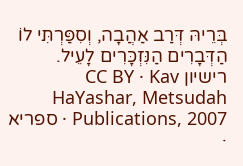בְּרֵיהּ דְּרַב אַהֲבָה, וְסִפַּרְתִּי לוֹ הַדְּבָרִים הַנִּזְכָּרִים לָעֵיל.
רישיון CC BY · Kav HaYashar, Metsudah Publications, 2007 · ספריא ·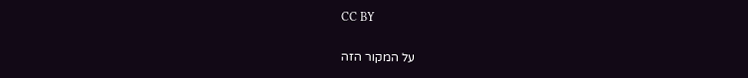CC BY

על המקור הזה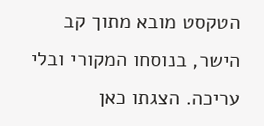הטקסט מובא מתוך קב הישר, בנוסחו המקורי ובלי עריכה. הצגתו כאן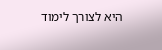היא לצורך לימוד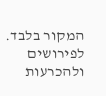המקור בלבד. לפירושים ולהכרעות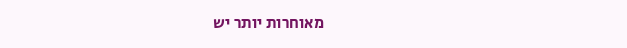מאוחרות יותר יש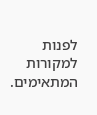לפנות למקורות המתאימים.